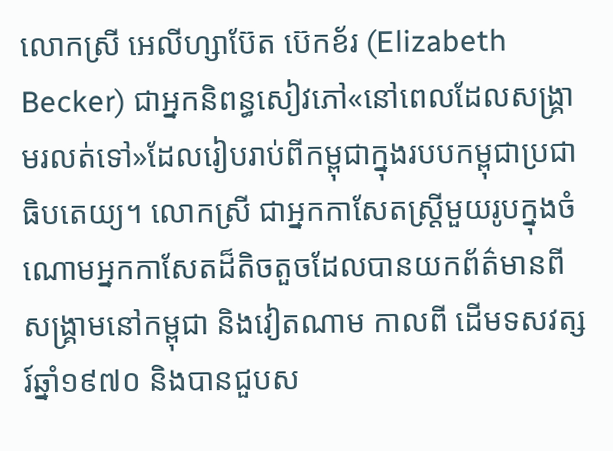លោកស្រី អេលីហ្សាប៊ែត ប៊េកខ័រ (Elizabeth Becker) ជាអ្នកនិពន្ធសៀវភៅ«នៅពេលដែលសង្គ្រាមរលត់ទៅ»ដែលរៀបរាប់ពីកម្ពុជាក្នុងរបបកម្ពុជាប្រជាធិបតេយ្យ។ លោកស្រី ជាអ្នកកាសែតស្ត្រីមួយរូបក្នុងចំណោមអ្នកកាសែតដ៏តិចតួចដែលបានយកព័ត៌មានពីសង្គ្រាមនៅកម្ពុជា និងវៀតណាម កាលពី ដើមទសវត្សរ៍ឆ្នាំ១៩៧០ និងបានជួបស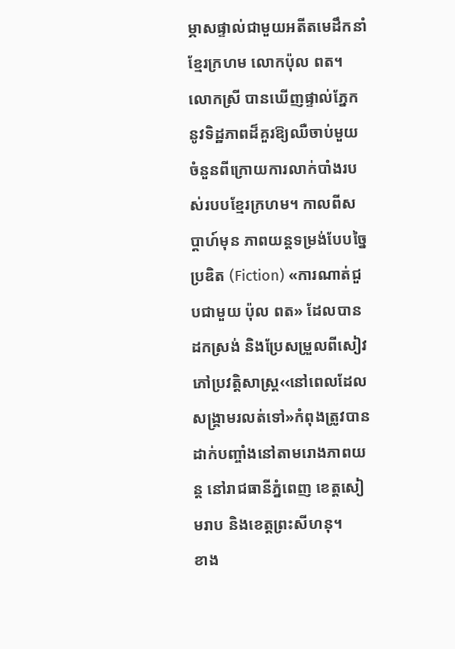ម្ភាសផ្ទាល់ជាមួយអតីតមេដឹកនាំខ្មែរក្រហម លោកប៉ុល ពត។ លោកស្រី បានឃើញផ្ទាល់ភ្នែកនូវទិដ្ឋភាពដ៏គួរឱ្យឈឺចាប់មួយចំនួនពីក្រោយការលាក់បាំងរបស់របបខ្មែរក្រហម។ កាលពីសប្តាហ៍មុន ភាពយន្តទម្រង់បែបច្នៃប្រឌិត (Fiction) «ការណាត់ជួបជាមួយ ប៉ុល ពត» ដែលបានដកស្រង់ និងប្រែសម្រួលពីសៀវភៅប្រវត្តិសាស្ត្រ‹‹នៅពេលដែលសង្រ្គាមរលត់ទៅ»កំពុងត្រូវបានដាក់បញ្ចាំងនៅតាមរោងភាពយន្ត នៅរាជធានីភ្នំពេញ ខេត្តសៀមរាប និងខេត្តព្រះសីហនុ។
ខាង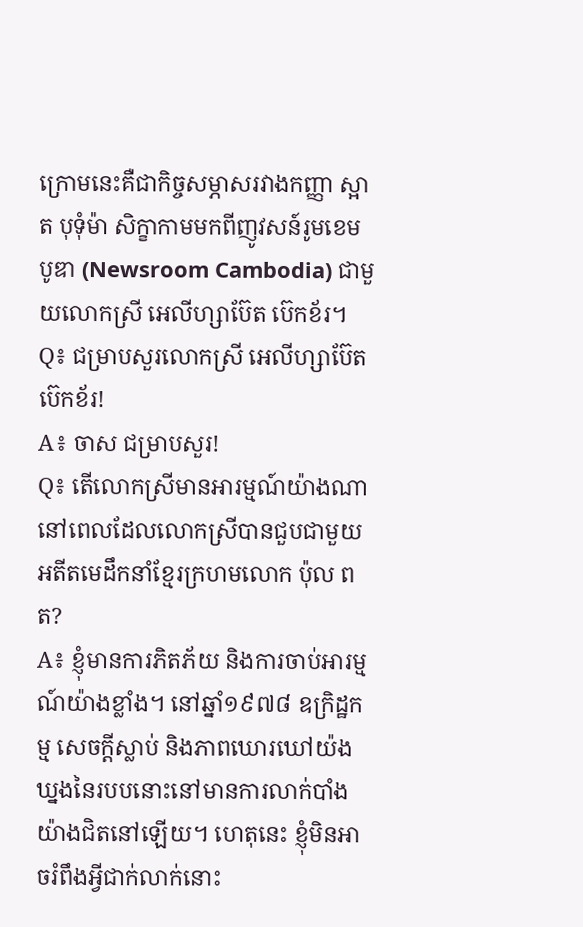ក្រោមនេះគឺជាកិច្ចសម្ភាសរវាងកញ្ញា ស្អាត បុទុំម៉ា សិក្ខាកាមមកពីញូវសន៍រូមខេមបូឌា (Newsroom Cambodia) ជាមួយលោកស្រី អេលីហ្សាប៊ែត ប៊េកខ័រ។
Q៖ ជម្រាបសួរលោកស្រី អេលីហ្សាប៊ែត ប៊េកខ័រ!
A៖ ចាស ជម្រាបសួរ!
Q៖ តើលោកស្រីមានអារម្មណ៍យ៉ាងណានៅពេលដែលលោកស្រីបានជួបជាមួយអតីតមេដឹកនាំខ្មែរក្រហមលោក ប៉ុល ពត?
A៖ ខ្ញុំមានការភិតភ័យ និងការចាប់អារម្មណ៍យ៉ាងខ្លាំង។ នៅឆ្នាំ១៩៧៨ ឧក្រិដ្ឋកម្ម សេចក្តីស្លាប់ និងភាពឃោរឃៅយ៉ងឃ្នងនៃរបបនោះនៅមានការលាក់បាំងយ៉ាងជិតនៅឡើយ។ ហេតុនេះ ខ្ញុំមិនអាចរំពឹងអ្វីជាក់លាក់នោះ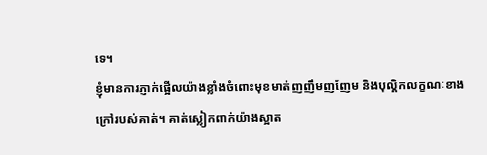ទេ។
ខ្ញុំមានការភ្ញាក់ផ្អើលយ៉ាងខ្លាំងចំពោះមុខមាត់ញញឹមញញែម និងបុល្គិកលក្ខណៈខាងក្រៅរបស់គាត់។ គាត់ស្លៀកពាក់យ៉ាងស្អាត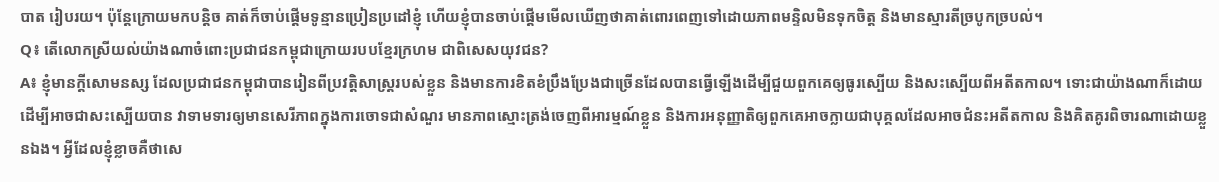បាត រៀបរយ។ ប៉ុន្តែក្រោយមកបន្តិច គាត់ក៏ចាប់ផ្ដើមទូន្មានប្រៀនប្រដៅខ្ញុំ ហើយខ្ញុំបានចាប់ផ្តើមមើលឃើញថាគាត់ពោរពេញទៅដោយភាពមន្ទិលមិនទុកចិត្ត និងមានស្មារតីច្របូកច្របល់។
Q៖ តើលោកស្រីយល់យ៉ាងណាចំពោះប្រជាជនកម្ពុជាក្រោយរបបខ្មែរក្រហម ជាពិសេសយុវជន?
A៖ ខ្ញុំមានក្តីសោមនស្ស ដែលប្រជាជនកម្ពុជាបានរៀនពីប្រវត្តិសាស្ត្ររបស់ខ្លួន និងមានការខិតខំប្រឹងប្រែងជាច្រើនដែលបានធ្វើឡើងដើម្បីជួយពួកគេឲ្យធូរស្បើយ និងសះស្បើយពីអតីតកាល។ ទោះជាយ៉ាងណាក៏ដោយ ដើម្បីអាចជាសះស្បើយបាន វាទាមទារឲ្យមានសេរីភាពក្នុងការចោទជាសំណួរ មានភាពស្មោះត្រង់ចេញពីអារម្មណ៍ខ្លួន និងការអនុញ្ញាតិឲ្យពួកគេអាចក្លាយជាបុគ្គលដែលអាចជំនះអតីតកាល និងគិតគូរពិចារណាដោយខ្លួនឯង។ អ្វីដែលខ្ញុំខ្លាចគឺថាសេ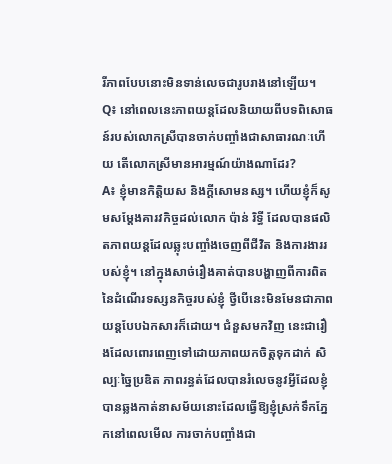រីភាពបែបនោះមិនទាន់លេចជារូបរាងនៅឡើយ។
Q៖ នៅពេលនេះភាពយន្តដែលនិយាយពីបទពិសោធន៍របស់លោកស្រីបានចាក់បញ្ចាំងជាសាធារណៈហើយ តើលោកស្រីមានអារម្មណ៍យ៉ាងណាដែរ?
A៖ ខ្ញុំមានកិត្តិយស និងក្តីសោមនស្ស។ ហើយខ្ញុំក៏សូមសម្ដែងគារវកិច្ចដល់លោក ប៉ាន់ រិទ្ធី ដែលបានផលិតភាពយន្ដដែលឆ្លុះបញ្ចាំងចេញពីជីវិត និងការងាររបស់ខ្ញុំ។ នៅក្នុងសាច់រឿងគាត់បានបង្ហាញពីការពិតនៃដំណើរទស្សនកិច្ចរបស់ខ្ញុំ ថ្វីបើនេះមិនមែនជាភាពយន្តបែបឯកសារក៏ដោយ។ ជំនួសមកវិញ នេះជារឿងដែលពោរពេញទៅដោយភាពយកចិត្តទុកដាក់ សិល្បៈច្នៃប្រឌិត ភាពរន្ធត់ដែលបានរំលេចនូវអ្វីដែលខ្ញុំបានឆ្លងកាត់នាសម័យនោះដែលធ្វើឱ្យខ្ញុំស្រក់ទឹកភ្នែកនៅពេលមើល ការចាក់បញ្ចាំងជា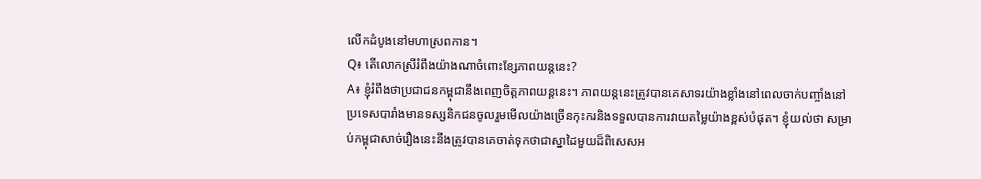លើកដំបូងនៅមហាស្រពកាន។
Q៖ តើលោកស្រីរំពឹងយ៉ាងណាចំពោះខ្សែភាពយន្ដនេះ?
A៖ ខ្ញុំរំពឹងថាប្រជាជនកម្ពុជានឹងពេញចិត្តភាពយន្ដនេះ។ ភាពយន្តនេះត្រូវបានគេសាទរយ៉ាងខ្លាំងនៅពេលចាក់បញ្ចាំងនៅប្រទេសបារាំងមានទស្សនិកជនចូលរួមមើលយ៉ាងច្រើនកុះករនិងទទួលបានការវាយតម្លៃយ៉ាងខ្ពស់បំផុត។ ខ្ញុំយល់ថា សម្រាប់កម្ពុជាសាច់រឿងនេះនឹងត្រូវបានគេចាត់ទុកថាជាស្នាដៃមួយដ៏ពិសេសអ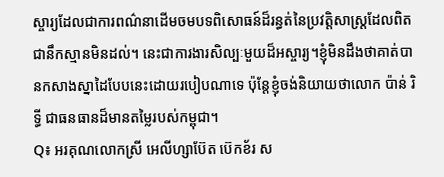ស្ចារ្យដែលជាការពណ៌នាដើមចមបទពិសោធន៍ដ៏រន្ធត់នៃប្រវត្តិសាស្ត្រដែលពិតជានឹកស្មានមិនដល់។ នេះជាការងារសិល្បៈមួយដ៏អស្ចារ្យ។ខ្ញុំមិនដឹងថាគាត់បានកសាងស្នាដៃបែបនេះដោយរបៀបណាទេ ប៉ុន្ដែខ្ញុំចង់និយាយថាលោក ប៉ាន់ រិទ្ធី ជាធនធានដ៏មានតម្លៃរបស់កម្ពុជា។
Q៖ អរគុណលោកស្រី អេលីហ្សាប៊ែត ប៊េកខ័រ ស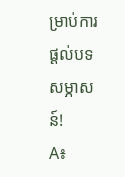ម្រាប់ការផ្ដល់បទសម្ភាសន៍!
A៖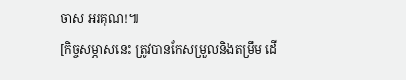ចាស អរគុណ!៕
[កិច្ចសម្ភាសនេះ ត្រូវបានកែសម្រួលនិងតម្រឹម ដើ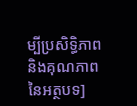ម្បីប្រសិទ្ធិភាពនិងគុណភាពនៃអត្ថបទ]